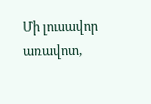Մի լուսավոր առավոտ,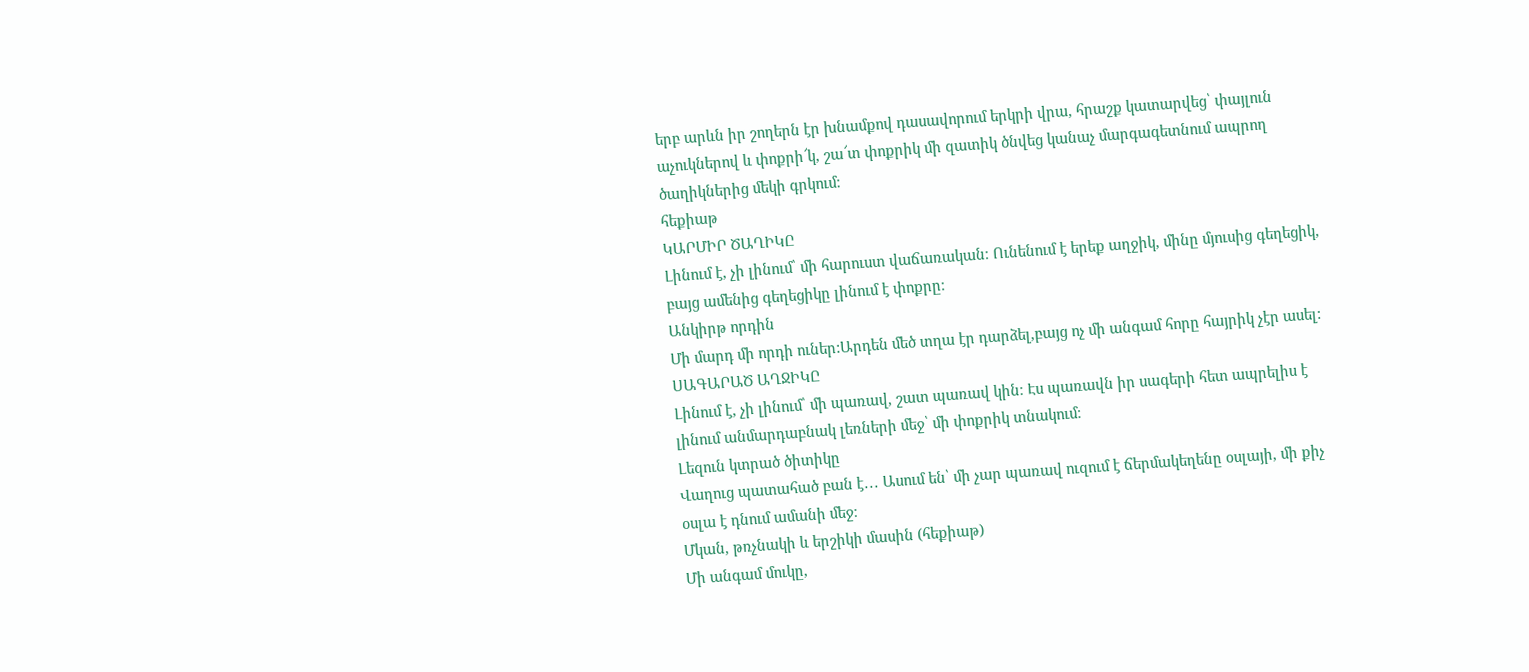երբ արևն իր շողերն էր խնամքով դասավորում երկրի վրա, հրաշք կատարվեց՝ փայլուն աչուկներով և փոքրի՜կ, շա՜տ փոքրիկ մի զատիկ ծնվեց կանաչ մարգագետնում ապրող ծաղիկներից մեկի գրկում։
հեքիաթ
ԿԱՐՄԻՐ ԾԱՂԻԿԸ
Լինում է, չի լինում՝ մի հարուստ վաճառական։ Ունենում է երեք աղջիկ, մինը մյուսից գեղեցիկ, բայց ամենից գեղեցիկը լինում է փոքրը։
Անկիրթ որդին
Մի մարդ մի որդի ուներ:Արդեն մեծ տղա էր դարձել,բայց ոչ մի անգամ հորը հայրիկ չէր ասել:
ՍԱԳԱՐԱԾ ԱՂՋԻԿԸ
Լինում է, չի լինում՝ մի պառավ, շատ պառավ կին։ Էս պառավն իր սագերի հետ ապրելիս է լինում անմարդաբնակ լեռների մեջ՝ մի փոքրիկ տնակում։
Լեզուն կտրած ծիտիկը
Վաղուց պատահած բան է․․․ Ասում են՝ մի չար պառավ ուզում է ճերմակեղենը օսլայի, մի քիչ օսլա է դնում ամանի մեջ։
Մկան, թռչնակի և երշիկի մասին (հեքիաթ)
Մի անգամ մուկը,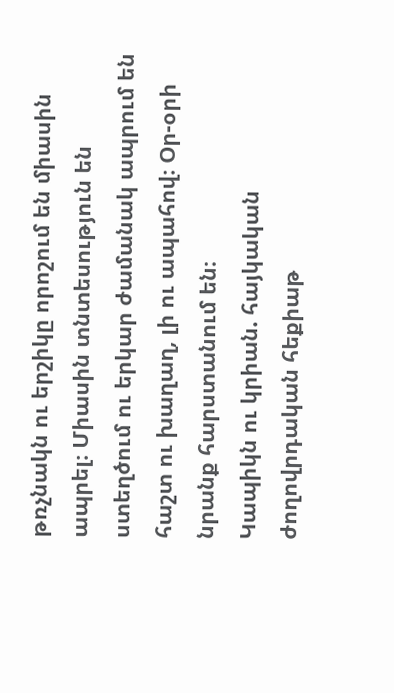թռչնակն ու երշիկը որոշում են միասին ապրել։ Միասին տնտեսություն են ստեղծում ու երկար ժամանակ ապրում են հաշտ ու խաղաղ, լի ու ապահով։ Օր-օրի նրանք հարստանում են։
Կապիկն ու կրիան. հայկական ժողովրդական հեքիաթ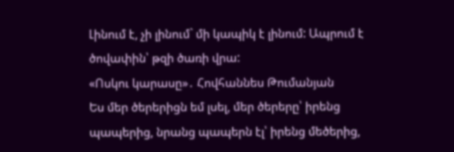Լինում է, չի լինում` մի կապիկ է լինում: Ապրում է ծովափին՝ թզի ծառի վրա:
«Ոսկու կարասը»․ Հովհաննես Թումանյան
Ես մեր ծերերիցն եմ լսել, մեր ծերերը՝ իրենց պապերից, նրանց պապերն էլ՝ իրենց մեծերից,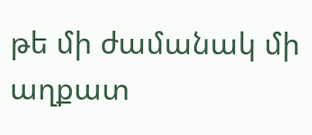թե մի ժամանակ մի աղքատ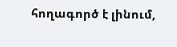հողագործ է լինում,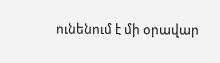ունենում է մի օրավար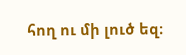հող ու մի լուծ եզ։